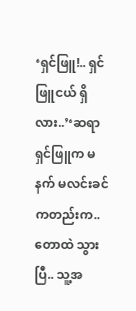‘ရှင်ဖြူ!.. ရှင်ဖြူငယ် ရှိလား..’‘ဆရာ ရှင်ဖြူက မနက် မလင်းခင်ကတည်းက.. တောထဲ သွားပြီ.. သူ့အ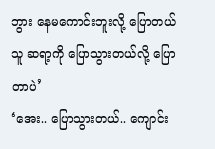ဘွား နေမကောင်းဘူးလို့ ပြောတယ် သူ ဆရာ့ကို ပြောသွားတယ်လို့ ပြောတာပဲ’
‘အေး.. ပြောသွားတယ်.. ကျောင်း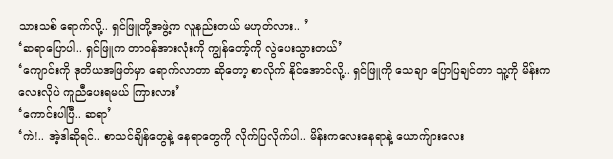သားသစ် ရောက်လို့.. ရှင်ဖြူတို့အဖွဲ့က လူနည်းတယ် မဟုတ်လား.. ’
‘ဆရာပြောပါ.. ရှင်ဖြူက တာဝန်အားလုံးကို ကျွန်တော့်ကို လွဲပေးသွားတယ်’
‘ကျောင်းကို ဒုတိယအဖြတ်မှာ ရောက်လာတာ ဆိုတော့ စာလိုက် နိုင်အောင်လို့.. ရှင်ဖြူကို သေချာ ပြောပြချင်တာ သူ့ကို မိန်းကလေးလိုပဲ ကူညီပေးရမယ် ကြားလား’
‘ကောင်းပါပြီ.. ဆရာ’
‘ကဲ!.. အဲ့ဒါဆိုရင်.. စာသင်ချိန်တွေနဲ့ နေရာတွေကို လိုက်ပြလိုက်ပါ.. မိန်းကလေးနေရာနဲ့ ယောက်ျားလေး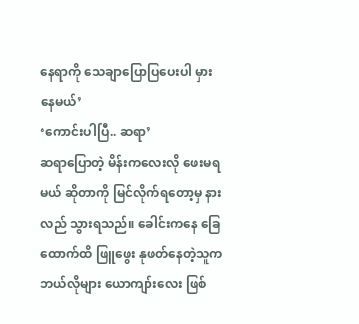နေရာကို သေချာပြောပြပေးပါ မှားနေမယ်’
‘ကောင်းပါပြီ.. ဆရာ’
ဆရာပြောတဲ့ မိန်းကလေးလို ဖေးမရမယ် ဆိုတာကို မြင်လိုက်ရတော့မှ နားလည် သွားရသည်။ ခေါင်းကနေ ခြေထောက်ထိ ဖြူဖွေး နုဖတ်နေတဲ့သူက ဘယ်လိုများ ယောကျာ်းလေး ဖြစ်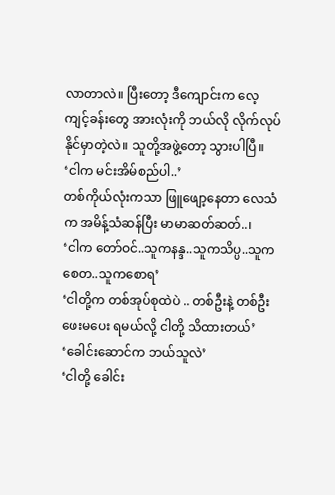လာတာလဲ။ ပြီးတော့ ဒီကျောင်းက လေ့ကျင့်ခန်းတွေ အားလုံးကို ဘယ်လို လိုက်လုပ်နိုင်မှာတဲ့လဲ။ သူတို့အဖွဲ့တော့ သွားပါပြီ။
‘ငါက မင်းအိမ်စည်ပါ..’
တစ်ကိုယ်လုံးကသာ ဖြူဖျော့နေတာ လေသံက အမိန့်သံဆန်ပြီး မာမာဆတ်ဆတ်..၊
‘ငါက တော်ဝင်..သူကနန္ဒ..သူကသိပ္ပ..သူကစေတ..သူကစောရ’
‘ငါတို့က တစ်အုပ်စုထဲပဲ .. တစ်ဦးနဲ့ တစ်ဦး ဖေးမပေး ရမယ်လို့ ငါတို့ သိထားတယ်’
‘ခေါင်းဆောင်က ဘယ်သူလဲ’
‘ငါတို့ ခေါင်း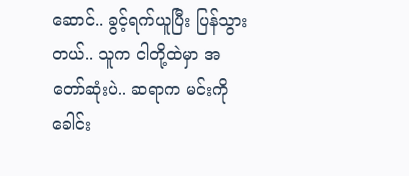ဆောင်.. ခွင့်ရက်ယူပြီး ပြန်သွားတယ်.. သူက ငါတို့ထဲမှာ အတော်ဆုံးပဲ.. ဆရာက မင်းကို ခေါင်း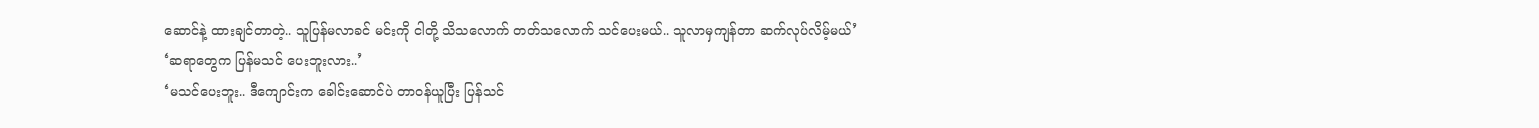ဆောင်နဲ့ ထားချင်တာတဲ့.. သူပြန်မလာခင် မင်းကို ငါတို့ သိသလောက် တတ်သလောက် သင်ပေးမယ်.. သူလာမှကျန်တာ ဆက်လုပ်လိမ့်မယ်’
‘ဆရာတွေက ပြန်မသင် ပေးဘူးလား..’
‘မသင်ပေးဘူး.. ဒီကျောင်းက ခေါင်းဆောင်ပဲ တာဝန်ယူပြီး ပြန်သင်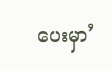ပေးမှာ’